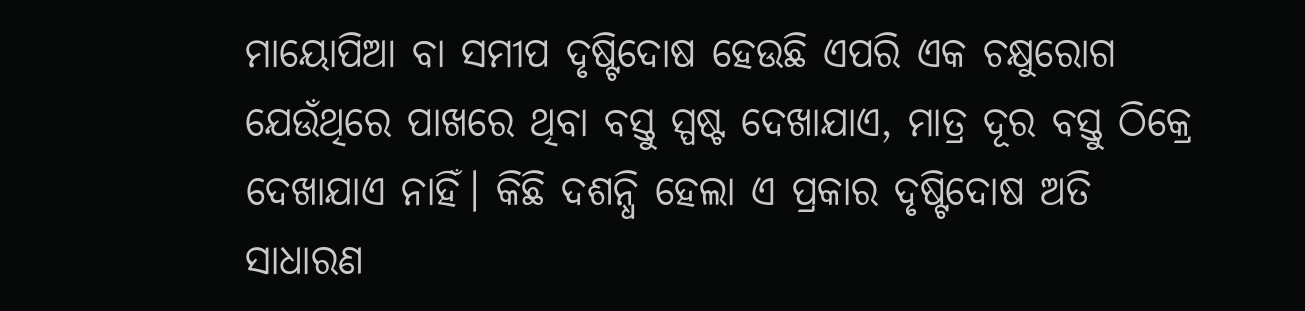ମାୟୋପିଆ ବା ସମୀପ ଦୃଷ୍ଟିଦୋଷ ହେଉଛି ଏପରି ଏକ ଚକ୍ଷୁରୋଗ ଯେଉଁଥିରେ ପାଖରେ ଥିବା ବସ୍ତୁ ସ୍ପଷ୍ଟ ଦେଖାଯାଏ, ମାତ୍ର ଦୂର ବସ୍ତୁ ଠିକ୍ରେ ଦେଖାଯାଏ ନାହିଁ। କିଛି ଦଶନ୍ଧି ହେଲା ଏ ପ୍ରକାର ଦୃଷ୍ଟିଦୋଷ ଅତି ସାଧାରଣ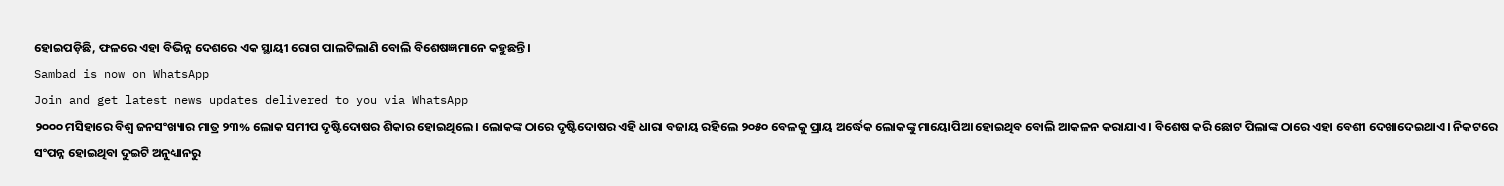ହୋଇପଡ଼ିଛି, ଫଳରେ ଏହା ବିଭିନ୍ନ ଦେଶରେ ଏକ ସ୍ଥାୟୀ ରୋଗ ପାଲଟିଲାଣି ବୋଲି ବିଶେଷଜ୍ଞମାନେ କହୁଛନ୍ତି।
Sambad is now on WhatsApp
Join and get latest news updates delivered to you via WhatsApp
୨୦୦୦ ମସିହାରେ ବିଶ୍ବ ଜନସଂଖ୍ୟାର ମାତ୍ର ୨୩% ଲୋକ ସମୀପ ଦୃଷ୍ଟିଦୋଷର ଶିକାର ହୋଇଥିଲେ। ଲୋକଙ୍କ ଠାରେ ଦୃଷ୍ଟିଦୋଷର ଏହି ଧାରା ବଜାୟ ରହିଲେ ୨୦୫୦ ବେଳକୁ ପ୍ରାୟ ଅର୍ଦ୍ଧେକ ଲୋକଙ୍କୁ ମାୟୋପିଆ ହୋଇଥିବ ବୋଲି ଆକଳନ କରାଯାଏ। ବିଶେଷ କରି ଛୋଟ ପିଲାଙ୍କ ଠାରେ ଏହା ବେଶୀ ଦେଖାଦେଇଥାଏ। ନିକଟରେ ସଂପନ୍ନ ହୋଇଥିବା ଦୁଇଟି ଅନୁଧ୍ୟାନରୁ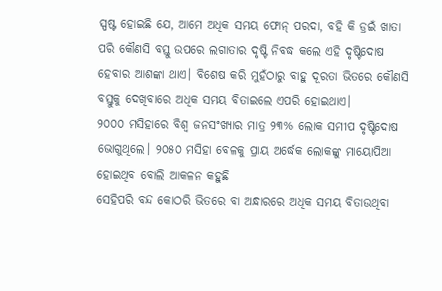ସ୍ପଷ୍ଟ ହୋଇଛି ଯେ, ଆମେ ଅଧିକ ସମୟ ଫୋନ୍ ପରଦା, ବହି କି ଡ୍ରଇଁ ଖାତା ପରି କୌଣସି ବସ୍ତୁ ଉପରେ ଲଗାତାର ଦୃଷ୍ଟି ନିବଦ୍ଧ କଲେ ଏହି ଦୃଷ୍ଟିଦୋଷ ହେବାର ଆଶଙ୍କା ଥାଏ। ବିଶେଷ କରି ମୁହଁଠାରୁ ବାହୁ ଦୂରତା ଭିତରେ କୌଣସି ବସ୍ତୁକୁ ଦେଖିବାରେ ଅଧିକ ସମୟ ବିତାଇଲେ ଏପରି ହୋଇଥାଏ।
୨୦୦୦ ମସିହାରେ ବିଶ୍ବ ଜନସଂଖ୍ୟାର ମାତ୍ର ୨୩% ଲୋକ ସମୀପ ଦୃଷ୍ଟିଦୋଷ ଭୋଗୁଥିଲେ। ୨୦୫୦ ମସିହା ବେଳକୁ ପ୍ରାୟ ଅର୍ଦ୍ଧେକ ଲୋକଙ୍କୁ ମାୟୋପିଆ ହୋଇଥିବ ବୋଲି ଆକଳନ କହୁଛି
ସେହିପରି ବନ୍ଦ କୋଠରି ଭିତରେ ବା ଅନ୍ଧାରରେ ଅଧିକ ସମୟ ବିତାଉଥିବା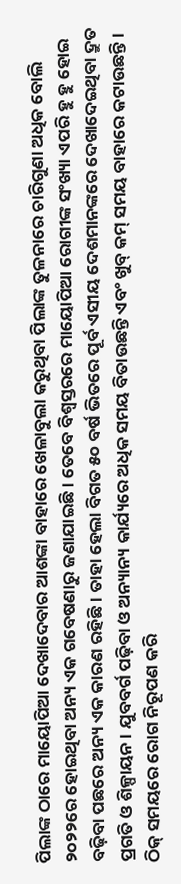ପିଲାଙ୍କ ଠାରେ ମାୟୋପିଆ ଦେଖାଦେବାର ଆଶଙ୍କା ବାହାରେ ଖେଳାବୁଲା କରୁଥିବା ପିଲାଙ୍କ ତୁଳନାରେ ଚାରିଗୁଣା ଅଧିକ ବୋଲି ୨୦୨୨ରେ ହୋଇଥିବା ଅନ୍ୟ ଏକ ଗବେଷଣାରୁ ଜଣାଯାଇଛି। ତେବେ ବିଶ୍ବସ୍ତରରେ ମାୟୋପିଆ ରୋଗୀଙ୍କ ସଂଖ୍ୟା ଏପରି ହୁ ହୁ ହୋଇ ବଢ଼ିବା ପଛରେ ଅନ୍ୟ ଏକ କାରଣ ରହିଛି। ତାହା ହେଲା ବିଗତ ୫୦ ବର୍ଷ ଭିତରେ ପୂର୍ବ ଏସୀୟ ଦେଶମାନଙ୍କରେ ଦେଖାଦେଇଥିବା ଦ୍ରୁତ ପ୍ରଗତି ଓ ଶିଳ୍ପାୟନ। ଯୁବବର୍ଗ ପଢ଼ିବା ଓ ଅନ୍ୟାନ୍ୟ କାର୍ଯ୍ୟରେ ଅଧିକ ସମୟ ବିତାଉଛନ୍ତି ଏବଂ ଖୁବ୍ କମ୍ ସମୟ ବାହାରେ କଟାଉଛନ୍ତି। ଠିକ୍ ସମୟରେ ରୋଗ ନିରୂପଣ କରି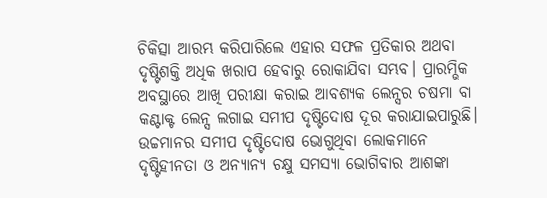ଚିକିତ୍ସା ଆରମ୍ଭ କରିପାରିଲେ ଏହାର ସଫଳ ପ୍ରତିକାର ଅଥବା ଦୃଷ୍ଟିଶକ୍ତି ଅଧିକ ଖରାପ ହେବାରୁ ରୋକାଯିବା ସମ୍ଭବ। ପ୍ରାରମ୍ଭିକ ଅବସ୍ଥାରେ ଆଖି ପରୀକ୍ଷା କରାଇ ଆବଶ୍ୟକ ଲେନ୍ସର ଚଷମା ବା କଣ୍ଟାକ୍ଟ ଲେନ୍ସ ଲଗାଇ ସମୀପ ଦୃଷ୍ଟିଦୋଷ ଦୂର କରାଯାଇପାରୁଛି। ଉଚ୍ଚମାନର ସମୀପ ଦୃଷ୍ଟିଦୋଷ ଭୋଗୁଥିବା ଲୋକମାନେ ଦୃଷ୍ଟିହୀନତା ଓ ଅନ୍ୟାନ୍ୟ ଚକ୍ଷୁ ସମସ୍ୟା ଭୋଗିବାର ଆଶଙ୍କା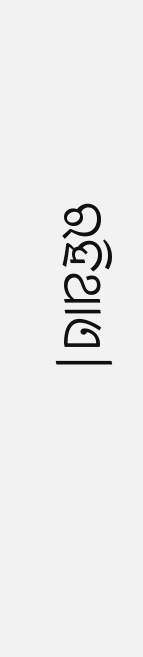ରହିଥାଏ।